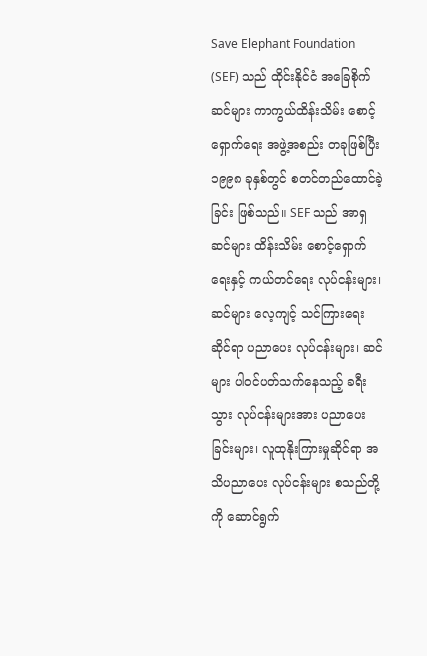Save Elephant Foundation (SEF) သည် ထိုင်းနိုင်ငံ အခြေစိုက် ဆင်များ ကာကွယ်ထိန်းသိမ်း စောင့်ရှောက်ရေး အဖွဲ့အစည်း တခုဖြစ်ပြီး ၁၉၉၈ ခုနှစ်တွင် စတင်တည်ထောင်ခဲ့ခြင်း ဖြစ်သည်။ SEF သည် အာရှဆင်များ ထိန်းသိမ်း စောင့်ရှောက်ရေးနှင့် ကယ်တင်ရေး လုပ်ငန်းများ၊ ဆင်များ လေ့ကျင့် သင်ကြားရေးဆိုင်ရာ ပညာပေး လုပ်ငန်းများ၊ ဆင်များ ပါဝင်ပတ်သက်နေသည့် ခရီးသွား လုပ်ငန်းများအား ပညာပေးခြင်းများ၊ လူထုနိုးကြားမှုဆိုင်ရာ အသိပညာပေး လုပ်ငန်းများ စသည်တို့ကို ဆောင်ရွက်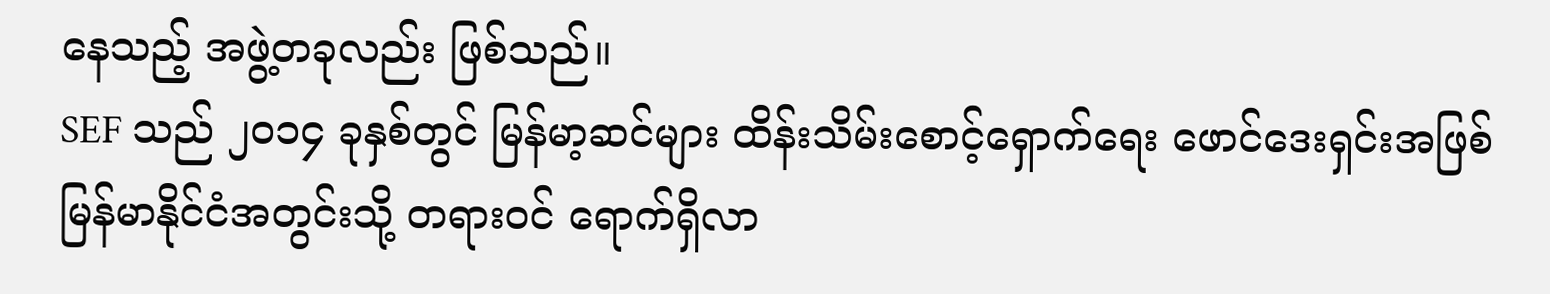နေသည့် အဖွဲ့တခုလည်း ဖြစ်သည်။
SEF သည် ၂၀၁၄ ခုနှစ်တွင် မြန်မာ့ဆင်များ ထိန်းသိမ်းစောင့်ရှောက်ရေး ဖောင်ဒေးရှင်းအဖြစ် မြန်မာနိုင်ငံအတွင်းသို့ တရားဝင် ရောက်ရှိလာ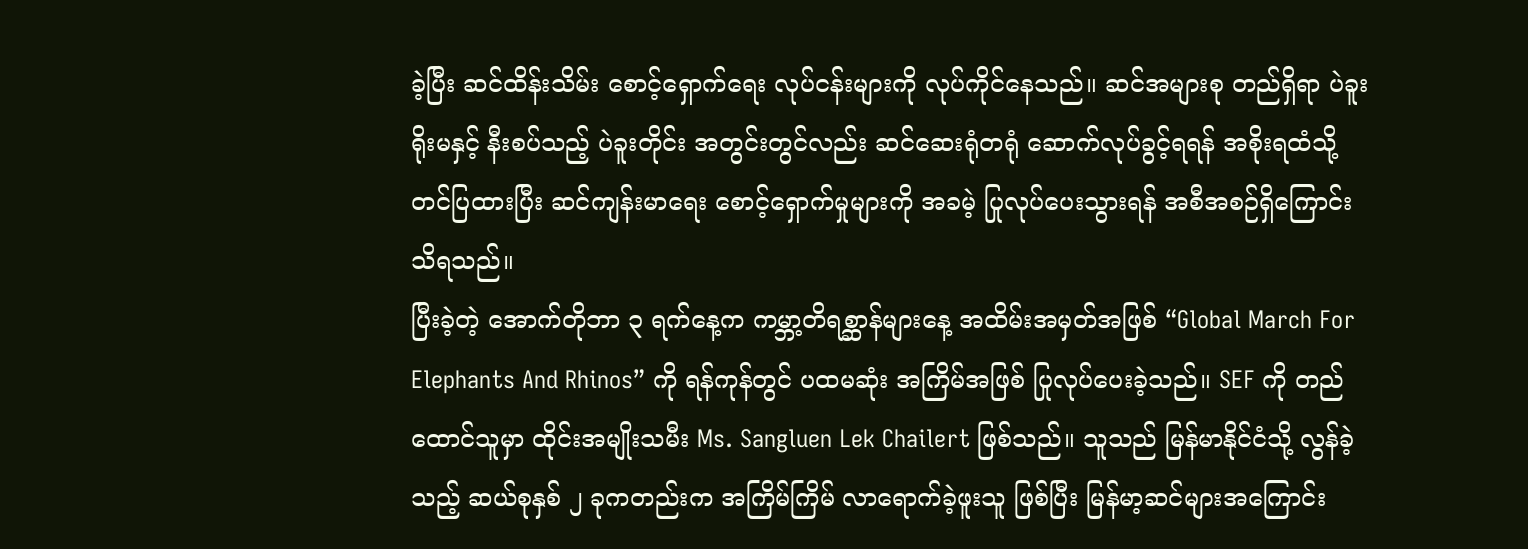ခဲ့ပြီး ဆင်ထိန်းသိမ်း စောင့်ရှောက်ရေး လုပ်ငန်းများကို လုပ်ကိုင်နေသည်။ ဆင်အများစု တည်ရှိရာ ပဲခူးရိုးမနှင့် နီးစပ်သည့် ပဲခူးတိုင်း အတွင်းတွင်လည်း ဆင်ဆေးရုံတရုံ ဆောက်လုပ်ခွင့်ရရန် အစိုးရထံသို့ တင်ပြထားပြီး ဆင်ကျန်းမာရေး စောင့်ရှောက်မှုများကို အခမဲ့ ပြုလုပ်ပေးသွားရန် အစီအစဉ်ရှိကြောင်း သိရသည်။
ပြီးခဲ့တဲ့ အောက်တိုဘာ ၃ ရက်နေ့က ကမ္ဘာ့တိရစ္ဆာန်များနေ့ အထိမ်းအမှတ်အဖြစ် “Global March For Elephants And Rhinos” ကို ရန်ကုန်တွင် ပထမဆုံး အကြိမ်အဖြစ် ပြုလုပ်ပေးခဲ့သည်။ SEF ကို တည်ထောင်သူမှာ ထိုင်းအမျိုးသမီး Ms. Sangluen Lek Chailert ဖြစ်သည်။ သူသည် မြန်မာနိုင်ငံသို့ လွန်ခဲ့သည့် ဆယ်စုနှစ် ၂ ခုကတည်းက အကြိမ်ကြိမ် လာရောက်ခဲ့ဖူးသူ ဖြစ်ပြီး မြန်မာ့ဆင်များအကြောင်း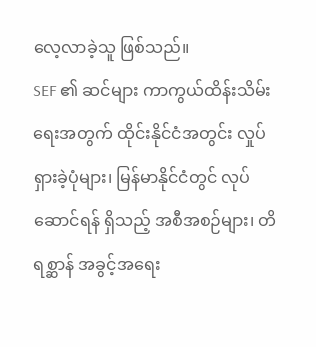လေ့လာခဲ့သူ ဖြစ်သည်။
SEF ၏ ဆင်များ ကာကွယ်ထိန်းသိမ်းရေးအတွက် ထိုင်းနိုင်ငံအတွင်း လှုပ်ရှားခဲ့ပုံများ၊ မြန်မာနိုင်ငံတွင် လုပ်ဆောင်ရန် ရှိသည့် အစီအစဉ်များ၊ တိရစ္ဆာန် အခွင့်အရေး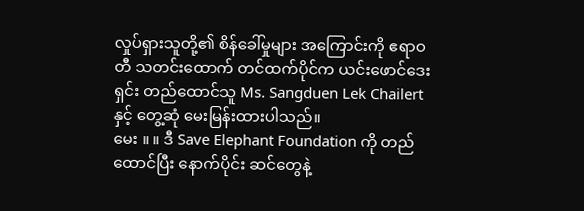လှုပ်ရှားသူတို့၏ စိန်ခေါ်မှုများ အကြောင်းကို ဧရာဝတီ သတင်းထောက် တင်ထက်ပိုင်က ယင်းဖောင်ဒေးရှင်း တည်ထောင်သူ Ms. Sangduen Lek Chailert နှင့် တွေ့ဆုံ မေးမြန်းထားပါသည်။
မေး ။ ။ ဒီ Save Elephant Foundation ကို တည်ထောင်ပြီး နောက်ပိုင်း ဆင်တွေနဲ့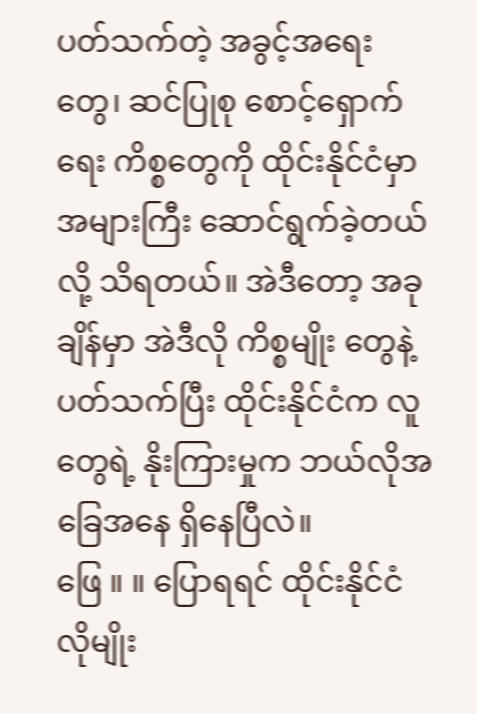ပတ်သက်တဲ့ အခွင့်အရေးတွေ၊ ဆင်ပြုစု စောင့်ရှောက်ရေး ကိစ္စတွေကို ထိုင်းနိုင်ငံမှာ အများကြီး ဆောင်ရွက်ခဲ့တယ်လို့ သိရတယ်။ အဲဒီတော့ အခုချိန်မှာ အဲဒီလို ကိစ္စမျိုး တွေနဲ့ ပတ်သက်ပြီး ထိုင်းနိုင်ငံက လူတွေရဲ့ နိုးကြားမှုက ဘယ်လိုအခြေအနေ ရှိနေပြီလဲ။
ဖြေ ။ ။ ပြောရရင် ထိုင်းနိုင်ငံလိုမျိုး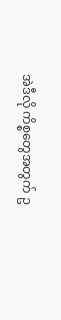အဲဒီလို ကိစ္စတွေအတွက် ဥ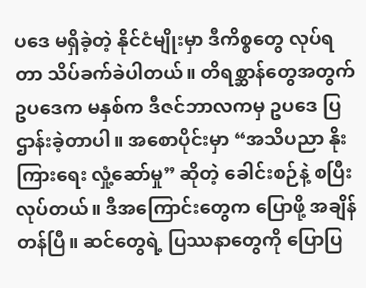ပဒေ မရှိခဲ့တဲ့ နိုင်ငံမျိုးမှာ ဒီကိစ္စတွေ လုပ်ရတာ သိပ်ခက်ခဲပါတယ်။ တိရစ္ဆာန်တွေအတွက် ဥပဒေက မနှစ်က ဒီဇင်ဘာလကမှ ဥပဒေ ပြဌာန်းခဲ့တာပါ။ အစောပိုင်းမှာ “အသိပညာ နိုးကြားရေး လှုံ့ဆော်မှု” ဆိုတဲ့ ခေါင်းစဉ်နဲ့ စပြီး လုပ်တယ်။ ဒီအကြောင်းတွေက ပြောဖို့ အချိန်တန်ပြီ။ ဆင်တွေရဲ့ ပြဿနာတွေကို ပြောပြ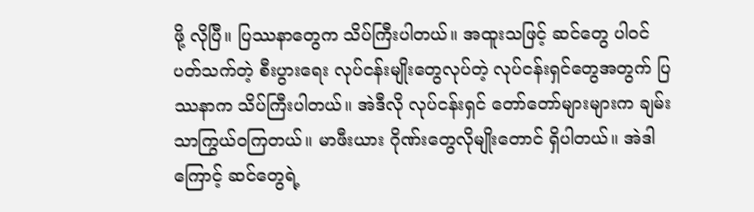ဖို့ လိုပြီ။ ပြဿနာတွေက သိပ်ကြီးပါတယ်။ အထူးသဖြင့် ဆင်တွေ ပါဝင် ပတ်သက်တဲ့ စီးပွားရေး လုပ်ငန်းမျိုးတွေလုပ်တဲ့ လုပ်ငန်းရှင်တွေအတွက် ပြဿနာက သိပ်ကြီးပါတယ်။ အဲဒီလို လုပ်ငန်းရှင် တော်တော်များများက ချမ်းသာကြွယ်ဝကြတယ်။ မာဖီးယား ဂိုဏ်းတွေလိုမျိုးတောင် ရှိပါတယ်။ အဲဒါကြောင့် ဆင်တွေရဲ့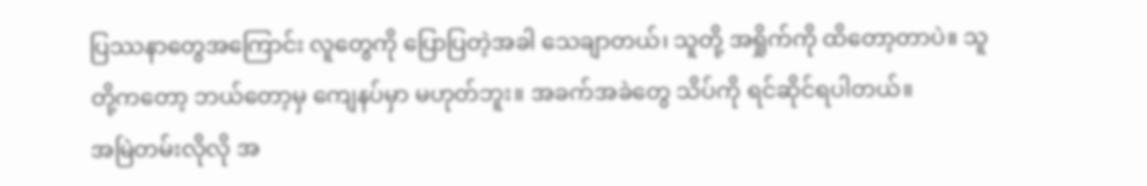ပြဿနာတွေအကြောင်း လူတွေကို ပြောပြတဲ့အခါ သေချာတယ်၊ သူတို့ အရှိုက်ကို ထိတော့တာပဲ။ သူတို့ကတော့ ဘယ်တော့မှ ကျေနပ်မှာ မဟုတ်ဘူး။ အခက်အခဲတွေ သိပ်ကို ရင်ဆိုင်ရပါတယ်။
အမြဲတမ်းလိုလို အ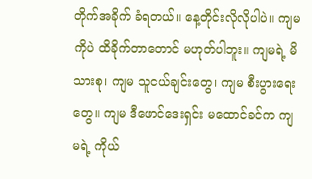တိုက်အခိုက် ခံရတယ်။ နေ့တိုင်းလိုလိုပါပဲ။ ကျမကိုပဲ ထိခိုက်တာတောင် မဟုတ်ပါဘူး။ ကျမရဲ့ မိသားစု၊ ကျမ သူငယ်ချင်းတွေ၊ ကျမ စီးပွားရေးတွေ။ ကျမ ဒီဖောင်ဒေးရှင်း မထောင်ခင်က ကျမရဲ့ ကိုယ်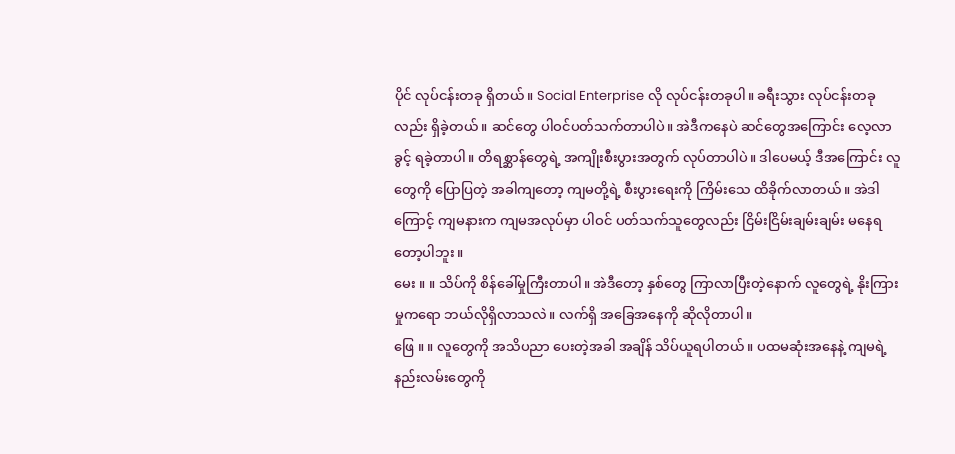ပိုင် လုပ်ငန်းတခု ရှိတယ်။ Social Enterprise လို လုပ်ငန်းတခုပါ။ ခရီးသွား လုပ်ငန်းတခုလည်း ရှိခဲ့တယ်။ ဆင်တွေ ပါဝင်ပတ်သက်တာပါပဲ။ အဲဒီကနေပဲ ဆင်တွေအကြောင်း လေ့လာခွင့် ရခဲ့တာပါ။ တိရစ္ဆာန်တွေရဲ့ အကျိုးစီးပွားအတွက် လုပ်တာပါပဲ။ ဒါပေမယ့် ဒီအကြောင်း လူတွေကို ပြောပြတဲ့ အခါကျတော့ ကျမတို့ရဲ့ စီးပွားရေးကို ကြိမ်းသေ ထိခိုက်လာတယ်။ အဲဒါကြောင့် ကျမနားက ကျမအလုပ်မှာ ပါဝင် ပတ်သက်သူတွေလည်း ငြိမ်းငြိမ်းချမ်းချမ်း မနေရတော့ပါဘူး။
မေး ။ ။ သိပ်ကို စိန်ခေါ်မှုကြီးတာပါ။ အဲဒီတော့ နှစ်တွေ ကြာလာပြီးတဲ့နောက် လူတွေရဲ့ နိုးကြားမှုကရော ဘယ်လိုရှိလာသလဲ။ လက်ရှိ အခြေအနေကို ဆိုလိုတာပါ။
ဖြေ ။ ။ လူတွေကို အသိပညာ ပေးတဲ့အခါ အချိန် သိပ်ယူရပါတယ်။ ပထမဆုံးအနေနဲ့ ကျမရဲ့ နည်းလမ်းတွေကို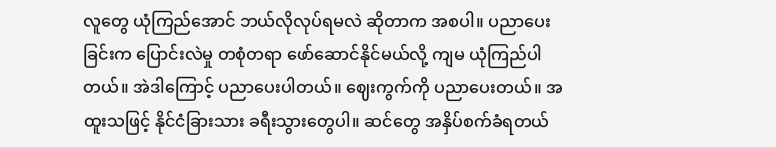လူတွေ ယုံကြည်အောင် ဘယ်လိုလုပ်ရမလဲ ဆိုတာက အစပါ။ ပညာပေးခြင်းက ပြောင်းလဲမှု တစုံတရာ ဖော်ဆောင်နိုင်မယ်လို့ ကျမ ယုံကြည်ပါတယ်။ အဲဒါကြောင့် ပညာပေးပါတယ်။ ဈေးကွက်ကို ပညာပေးတယ်။ အထူးသဖြင့် နိုင်ငံခြားသား ခရီးသွားတွေပါ။ ဆင်တွေ အနှိပ်စက်ခံရတယ်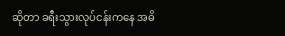ဆိုတာ ခရီးသွားလုပ်ငန်းကနေ အဓိ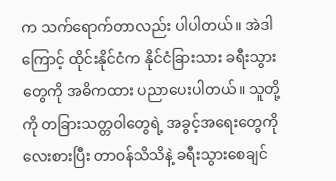က သက်ရောက်တာလည်း ပါပါတယ်။ အဲဒါကြောင့် ထိုင်းနိုင်ငံက နိုင်ငံခြားသား ခရီးသွားတွေကို အဓိကထား ပညာပေးပါတယ်။ သူတို့ကို တခြားသတ္တဝါတွေရဲ့ အခွင့်အရေးတွေကို လေးစားပြီး တာဝန်သိသိနဲ့ ခရီးသွားစေချင်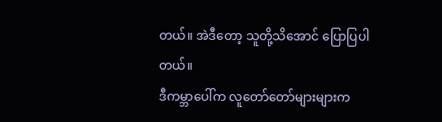တယ်။ အဲဒီတော့ သူတို့သိအောင် ပြောပြပါတယ်။
ဒီကမ္ဘာပေါ်က လူတော်တော်များများက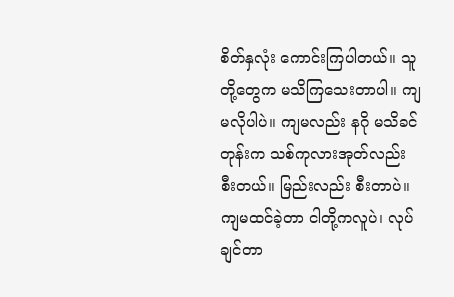စိတ်နှလုံး ကောင်းကြပါတယ်။ သူတို့တွေက မသိကြသေးတာပါ။ ကျမလိုပါပဲ။ ကျမလည်း နဂို မသိခင်တုန်းက သစ်ကုလားအုတ်လည်း စီးတယ်။ မြည်းလည်း စီးတာပဲ။ ကျမထင်ခဲ့တာ ငါတို့ကလူပဲ၊ လုပ်ချင်တာ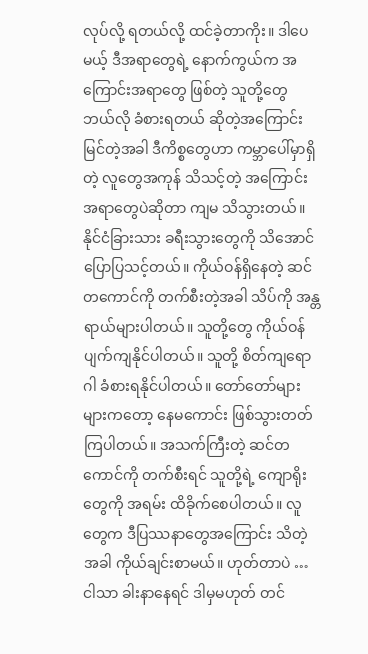လုပ်လို့ ရတယ်လို့ ထင်ခဲ့တာကိုး။ ဒါပေမယ့် ဒီအရာတွေရဲ့ နောက်ကွယ်က အကြောင်းအရာတွေ ဖြစ်တဲ့ သူတို့တွေ ဘယ်လို ခံစားရတယ် ဆိုတဲ့အကြောင်း မြင်တဲ့အခါ ဒီကိစ္စတွေဟာ ကမ္ဘာပေါ်မှာရှိတဲ့ လူတွေအကုန် သိသင့်တဲ့ အကြောင်းအရာတွေပဲဆိုတာ ကျမ သိသွားတယ်။
နိုင်ငံခြားသား ခရီးသွားတွေကို သိအောင် ပြောပြသင့်တယ်။ ကိုယ်ဝန်ရှိနေတဲ့ ဆင်တကောင်ကို တက်စီးတဲ့အခါ သိပ်ကို အန္တရာယ်များပါတယ်။ သူတို့တွေ ကိုယ်ဝန် ပျက်ကျနိုင်ပါတယ်။ သူတို့ စိတ်ကျရောဂါ ခံစားရနိုင်ပါတယ်။ တော်တော်များများကတော့ နေမကောင်း ဖြစ်သွားတတ်ကြပါတယ်။ အသက်ကြီးတဲ့ ဆင်တကောင်ကို တက်စီးရင် သူတို့ရဲ့ ကျောရိုးတွေကို အရမ်း ထိခိုက်စေပါတယ်။ လူတွေက ဒီပြဿနာတွေအကြောင်း သိတဲ့အခါ ကိုယ်ချင်းစာမယ်။ ဟုတ်တာပဲ … ငါသာ ခါးနာနေရင် ဒါမှမဟုတ် တင်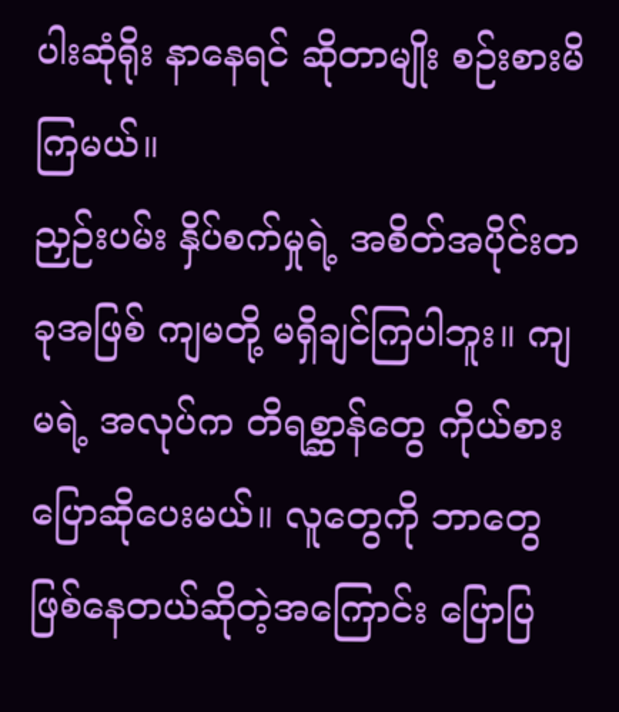ပါးဆုံရိုး နာနေရင် ဆိုတာမျိုး စဉ်းစားမိကြမယ်။
ညှဉ်းပမ်း နှိပ်စက်မှုရဲ့ အစိတ်အပိုင်းတခုအဖြစ် ကျမတို့ မရှိချင်ကြပါဘူး။ ကျမရဲ့ အလုပ်က တိရစ္ဆာန်တွေ ကိုယ်စား ပြောဆိုပေးမယ်။ လူတွေကို ဘာတွေ ဖြစ်နေတယ်ဆိုတဲ့အကြောင်း ပြောပြ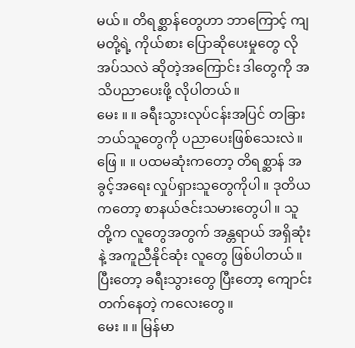မယ်။ တိရစ္ဆာန်တွေဟာ ဘာကြောင့် ကျမတို့ရဲ့ ကိုယ်စား ပြောဆိုပေးမှုတွေ လိုအပ်သလဲ ဆိုတဲ့အကြောင်း ဒါတွေကို အသိပညာပေးဖို့ လိုပါတယ်။
မေး ။ ။ ခရီးသွားလုပ်ငန်းအပြင် တခြား ဘယ်သူတွေကို ပညာပေးဖြစ်သေးလဲ။
ဖြေ ။ ။ ပထမဆုံးကတော့ တိရစ္ဆာန် အခွင့်အရေး လှုပ်ရှားသူတွေကိုပါ။ ဒုတိယကတော့ စာနယ်ဇင်းသမားတွေပါ။ သူတို့က လူတွေအတွက် အန္တရာယ် အရှိဆုံးနဲ့ အကူညီနိုင်ဆုံး လူတွေ ဖြစ်ပါတယ်။ ပြီးတော့ ခရီးသွားတွေ ပြီးတော့ ကျောင်းတက်နေတဲ့ ကလေးတွေ။
မေး ။ ။ မြန်မာ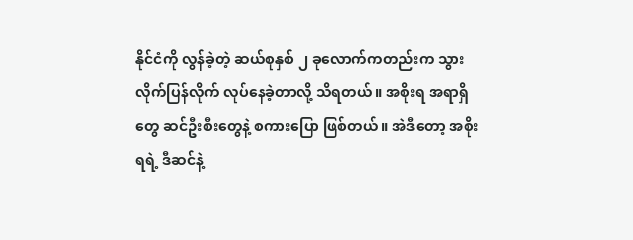နိုင်ငံကို လွန်ခဲ့တဲ့ ဆယ်စုနှစ် ၂ ခုလောက်ကတည်းက သွားလိုက်ပြန်လိုက် လုပ်နေခဲ့တာလို့ သိရတယ်။ အစိုးရ အရာရှိတွေ ဆင်ဦးစီးတွေနဲ့ စကားပြော ဖြစ်တယ်။ အဲဒီတော့ အစိုးရရဲ့ ဒီဆင်နဲ့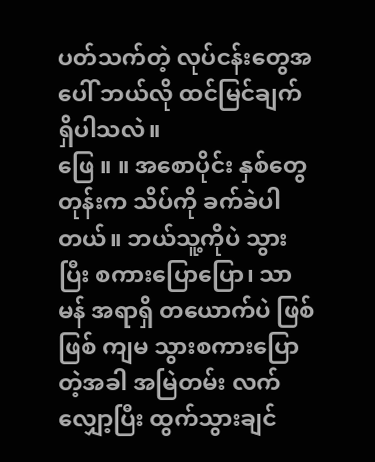ပတ်သက်တဲ့ လုပ်ငန်းတွေအပေါ် ဘယ်လို ထင်မြင်ချက် ရှိပါသလဲ။
ဖြေ ။ ။ အစောပိုင်း နှစ်တွေတုန်းက သိပ်ကို ခက်ခဲပါတယ်။ ဘယ်သူ့ကိုပဲ သွားပြီး စကားပြောပြော၊ သာမန် အရာရှိ တယောက်ပဲ ဖြစ်ဖြစ် ကျမ သွားစကားပြောတဲ့အခါ အမြဲတမ်း လက်လျှော့ပြီး ထွက်သွားချင်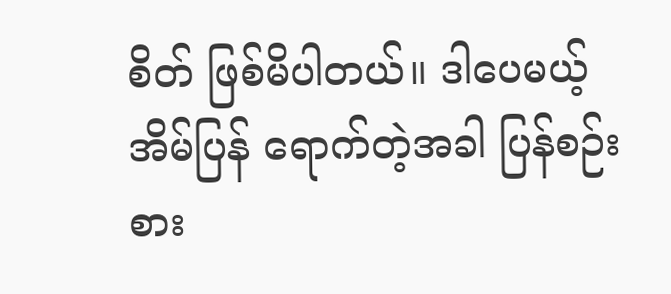စိတ် ဖြစ်မိပါတယ်။ ဒါပေမယ့် အိမ်ပြန် ရောက်တဲ့အခါ ပြန်စဉ်းစား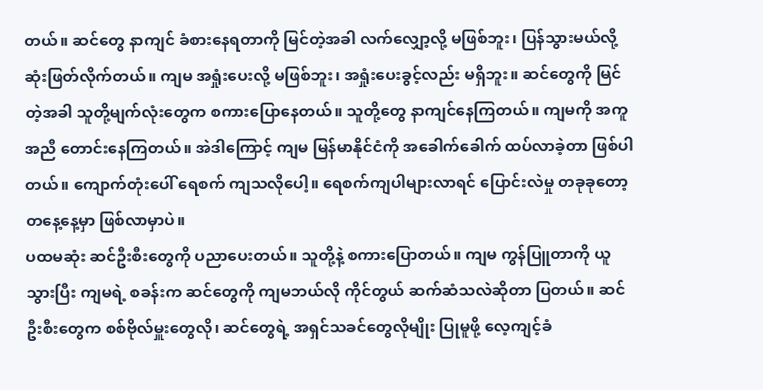တယ်။ ဆင်တွေ နာကျင် ခံစားနေရတာကို မြင်တဲ့အခါ လက်လျှော့လို့ မဖြစ်ဘူး၊ ပြန်သွားမယ်လို့ ဆုံးဖြတ်လိုက်တယ်။ ကျမ အရှုံးပေးလို့ မဖြစ်ဘူး၊ အရှုံးပေးခွင့်လည်း မရှိဘူး။ ဆင်တွေကို မြင်တဲ့အခါ သူတို့မျက်လုံးတွေက စကားပြောနေတယ်။ သူတို့တွေ နာကျင်နေကြတယ်။ ကျမကို အကူအညီ တောင်းနေကြတယ်။ အဲဒါကြောင့် ကျမ မြန်မာနိုင်ငံကို အခေါက်ခေါက် ထပ်လာခဲ့တာ ဖြစ်ပါတယ်။ ကျောက်တုံးပေါ် ရေစက် ကျသလိုပေါ့။ ရေစက်ကျပါများလာရင် ပြောင်းလဲမှု တခုခုတော့ တနေ့နေ့မှာ ဖြစ်လာမှာပဲ။
ပထမဆုံး ဆင်ဦးစီးတွေကို ပညာပေးတယ်။ သူတို့နဲ့ စကားပြောတယ်။ ကျမ ကွန်ပြူတာကို ယူသွားပြီး ကျမရဲ့ စခန်းက ဆင်တွေကို ကျမဘယ်လို ကိုင်တွယ် ဆက်ဆံသလဲဆိုတာ ပြတယ်။ ဆင်ဦးစီးတွေက စစ်ဗိုလ်မှူးတွေလို၊ ဆင်တွေရဲ့ အရှင်သခင်တွေလိုမျိုး ပြုမူဖို့ လေ့ကျင့်ခံ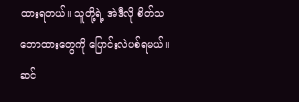ထားရတယ်။ သူတို့ရဲ့ အဲဒီလို စိတ်သဘောထားတွေကို ပြောင်းလဲပစ်ရမယ်။ ဆင်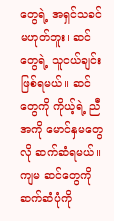တွေရဲ့ အရှင်သခင် မဟုတ်ဘူး၊ ဆင်တွေရဲ့ သူငယ်ချင်း ဖြစ်ရမယ်။ ဆင်တွေကို ကိုယ့်ရဲ့ ညီအကို မောင်နှမတွေလို ဆက်ဆံရမယ်။ ကျမ ဆင်တွေကို ဆက်ဆံပုံကို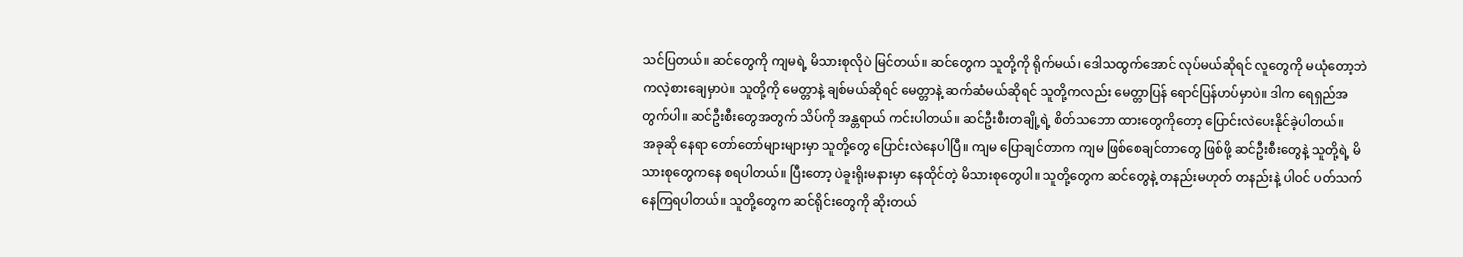သင်ပြတယ်။ ဆင်တွေကို ကျမရဲ့ မိသားစုလိုပဲ မြင်တယ်။ ဆင်တွေက သူတို့ကို ရိုက်မယ်၊ ဒေါသထွက်အောင် လုပ်မယ်ဆိုရင် လူတွေကို မယုံတော့ဘဲ ကလဲ့စားချေမှာပဲ။ သူတို့ကို မေတ္တာနဲ့ ချစ်မယ်ဆိုရင် မေတ္တာနဲ့ ဆက်ဆံမယ်ဆိုရင် သူတို့ကလည်း မေတ္တာပြန် ရောင်ပြန်ဟပ်မှာပဲ။ ဒါက ရေရှည်အတွက်ပါ။ ဆင်ဦးစီးတွေအတွက် သိပ်ကို အန္တရာယ် ကင်းပါတယ်။ ဆင်ဦးစီးတချို့ရဲ့ စိတ်သဘော ထားတွေကိုတော့ ပြောင်းလဲပေးနိုင်ခဲ့ပါတယ်။
အခုဆို နေရာ တော်တော်များများမှာ သူတို့တွေ ပြောင်းလဲနေပါပြီ။ ကျမ ပြောချင်တာက ကျမ ဖြစ်စေချင်တာတွေ ဖြစ်ဖို့ ဆင်ဦးစီးတွေနဲ့ သူတို့ရဲ့ မိသားစုတွေကနေ စရပါတယ်။ ပြီးတော့ ပဲခူးရိုးမနားမှာ နေထိုင်တဲ့ မိသားစုတွေပါ။ သူတို့တွေက ဆင်တွေနဲ့ တနည်းမဟုတ် တနည်းနဲ့ ပါဝင် ပတ်သက်နေကြရပါတယ်။ သူတို့တွေက ဆင်ရိုင်းတွေကို ဆိုးတယ်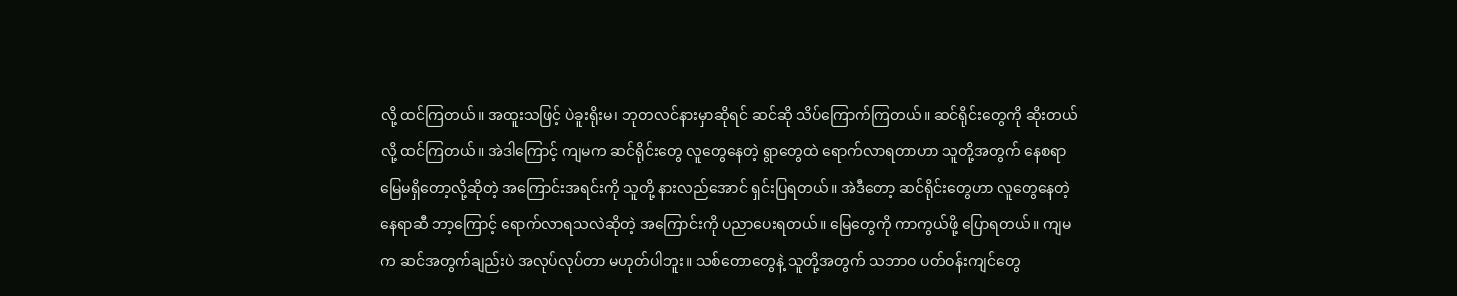လို့ ထင်ကြတယ်။ အထူးသဖြင့် ပဲခူးရိုးမ၊ ဘုတလင်နားမှာဆိုရင် ဆင်ဆို သိပ်ကြောက်ကြတယ်။ ဆင်ရိုင်းတွေကို ဆိုးတယ်လို့ ထင်ကြတယ်။ အဲဒါကြောင့် ကျမက ဆင်ရိုင်းတွေ လူတွေနေတဲ့ ရွာတွေထဲ ရောက်လာရတာဟာ သူတို့အတွက် နေစရာ မြေမရှိတော့လို့ဆိုတဲ့ အကြောင်းအရင်းကို သူတို့ နားလည်အောင် ရှင်းပြရတယ်။ အဲဒီတော့ ဆင်ရိုင်းတွေဟာ လူတွေနေတဲ့ နေရာဆီ ဘာ့ကြောင့် ရောက်လာရသလဲဆိုတဲ့ အကြောင်းကို ပညာပေးရတယ်။ မြေတွေကို ကာကွယ်ဖို့ ပြောရတယ်။ ကျမက ဆင်အတွက်ချည်းပဲ အလုပ်လုပ်တာ မဟုတ်ပါဘူး။ သစ်တောတွေနဲ့ သူတို့အတွက် သဘာဝ ပတ်ဝန်းကျင်တွေ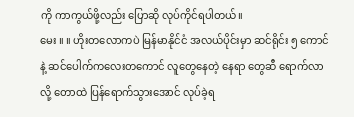ကို ကာကွယ်ဖို့လည်း ပြောဆို လုပ်ကိုင်ရပါတယ်။
မေး ။ ။ ဟိုးတလောကပဲ မြန်မာနိုင်ငံ အလယ်ပိုင်းမှာ ဆင်ရိုင်း ၅ ကောင်နဲ့ ဆင်ပေါက်ကလေးတကောင် လူတွေနေတဲ့ နေရာ တွေဆီ ရောက်လာလို့ တောထဲ ပြန်ရောက်သွားအောင် လုပ်ခဲ့ရ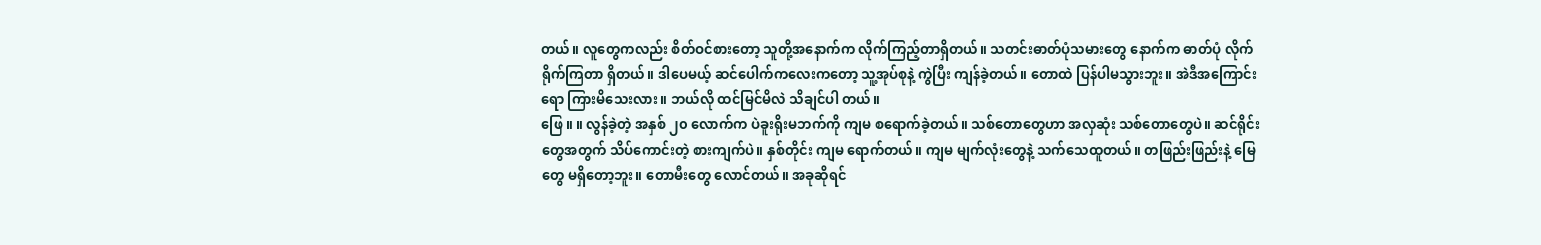တယ်။ လူတွေကလည်း စိတ်ဝင်စားတော့ သူတို့အနောက်က လိုက်ကြည့်တာရှိတယ်။ သတင်းဓာတ်ပုံသမားတွေ နောက်က ဓာတ်ပုံ လိုက်ရိုက်ကြတာ ရှိတယ်။ ဒါပေမယ့် ဆင်ပေါက်ကလေးကတော့ သူ့အုပ်စုနဲ့ ကွဲပြီး ကျန်ခဲ့တယ်။ တောထဲ ပြန်ပါမသွားဘူး။ အဲဒီအကြောင်းရော ကြားမိသေးလား။ ဘယ်လို ထင်မြင်မိလဲ သိချင်ပါ တယ်။
ဖြေ ။ ။ လွန်ခဲ့တဲ့ အနှစ် ၂၀ လောက်က ပဲခူးရိုးမဘက်ကို ကျမ စရောက်ခဲ့တယ်။ သစ်တောတွေဟာ အလှဆုံး သစ်တောတွေပဲ။ ဆင်ရိုင်းတွေအတွက် သိပ်ကောင်းတဲ့ စားကျက်ပဲ။ နှစ်တိုင်း ကျမ ရောက်တယ်။ ကျမ မျက်လုံးတွေနဲ့ သက်သေထူတယ်။ တဖြည်းဖြည်းနဲ့ မြေတွေ မရှိတော့ဘူး။ တောမီးတွေ လောင်တယ်။ အခုဆိုရင်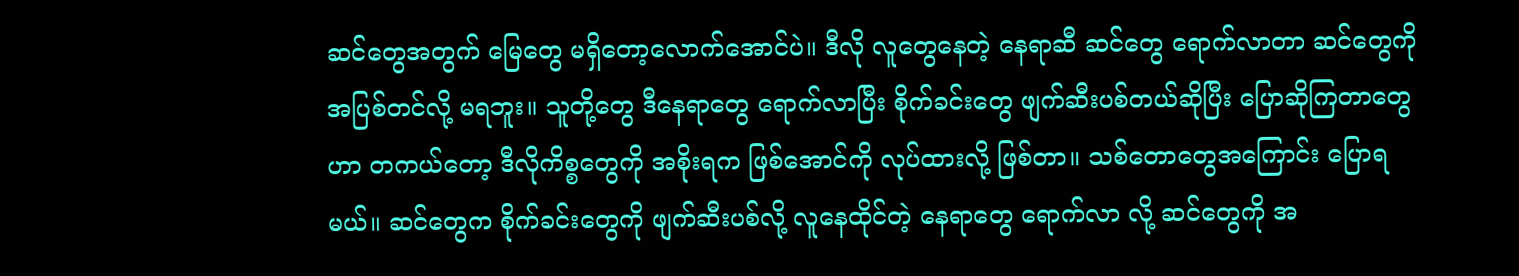ဆင်တွေအတွက် မြေတွေ မရှိတော့လောက်အောင်ပဲ။ ဒီလို လူတွေနေတဲ့ နေရာဆီ ဆင်တွေ ရောက်လာတာ ဆင်တွေကို အပြစ်တင်လို့ မရဘူး။ သူတို့တွေ ဒီနေရာတွေ ရောက်လာပြီး စိုက်ခင်းတွေ ဖျက်ဆီးပစ်တယ်ဆိုပြီး ပြောဆိုကြတာတွေဟာ တကယ်တော့ ဒီလိုကိစ္စတွေကို အစိုးရက ဖြစ်အောင်ကို လုပ်ထားလို့ ဖြစ်တာ။ သစ်တောတွေအကြောင်း ပြောရမယ်။ ဆင်တွေက စိုက်ခင်းတွေကို ဖျက်ဆီးပစ်လို့ လူနေထိုင်တဲ့ နေရာတွေ ရောက်လာ လို့ ဆင်တွေကို အ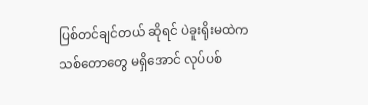ပြစ်တင်ချင်တယ် ဆိုရင် ပဲခူးရိုးမထဲက သစ်တောတွေ မရှိအောင် လုပ်ပစ်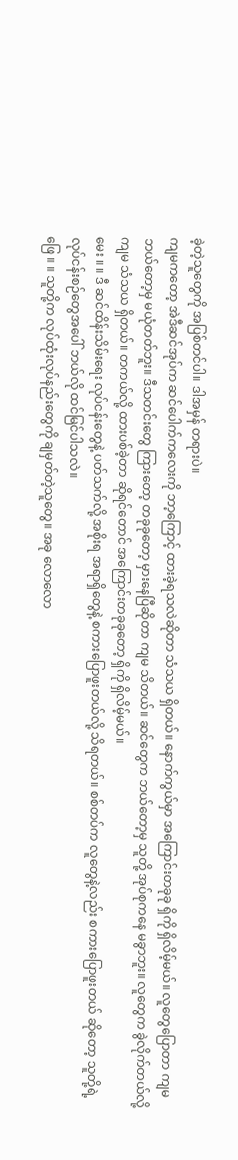ခဲ့တဲ့သူတွေကို အပြစ်တင်ပါ။ ဒါအမှန် တရားပဲ။
ကျမကတော့ အဲဒီဆင်အုပ်က ဆင်ပေါက်ကလေးကို ဘာ့ကြောင့် ထားခဲ့ရသလဲဆိုတာ သံသယ ရှိတယ်။ နောက်ကွယ်မှာ အကြောင်းတခုခု ရှိကို ရှိလိမ့်မယ်။ လူတွေပြောတာ ကျမ ဘယ်တော့မှ မယုံတတ်ဘူး။ ဒီသတင်းတွေ ကြားတော့ တခုခုတော့ မှားနေပြီဆိုတာ ကျမ သိတယ်။ ဆင်တွေက ဘယ်တော့မှ သူတို့ အုပ်စုကနေ မခွာဘူး။ လူတွေက ခွဲလိုက်တယ်လို့ ကျမ သံသယ ရှိတယ်။ တကယ်လို့ ထားပစ်ခဲ့တာ ဆိုရင်တောင် အကြောင်းတခုခုတော့ ရှိကို ရှိလိမ့်မယ်။
မေး ။ ။ ဒီ ဆင်ထိန်းသိမ်းရေး လုပ်ငန်းတွေနဲ့ ပတ်သက်လို့ အစိုးရ အရာရှိတွေနဲ့ စကားပြောဖူးတယ်လို့ သိရတယ်။ စစ်တပ်က လူတွေနဲ့လည်း စကားပြောဖူးတယ် ဆိုတော့ သူတို့ရဲ့ လုပ်ငန်းစဉ်တွေအပေါ် ဘယ်လို ထင်မြင်ပါသလဲ။
ဖြေ ။ ။ သူတို့က လုပ်ထုံးလုပ်နည်းတွေကို ချမှတ်တဲ့သူတွေ။ အခု လောလော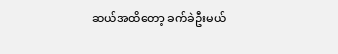ဆယ်အထိတော့ ခက်ခဲဦးမယ်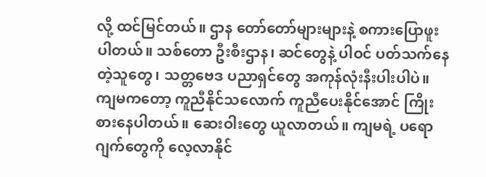လို့ ထင်မြင်တယ်။ ဌာန တော်တော်များများနဲ့ စကားပြောဖူးပါတယ်။ သစ်တော ဦးစီးဌာန၊ ဆင်တွေနဲ့ ပါဝင် ပတ်သက်နေတဲ့သူတွေ၊ သတ္တဗေဒ ပညာရှင်တွေ အကုန်လုံးနီးပါးပါပဲ။ ကျမကတော့ ကူညီနိုင်သလောက် ကူညီပေးနိုင်အောင် ကြိုးစားနေပါတယ်။ ဆေးဝါးတွေ ယူလာတယ်။ ကျမရဲ့ ပရောဂျက်တွေကို လေ့လာနိုင်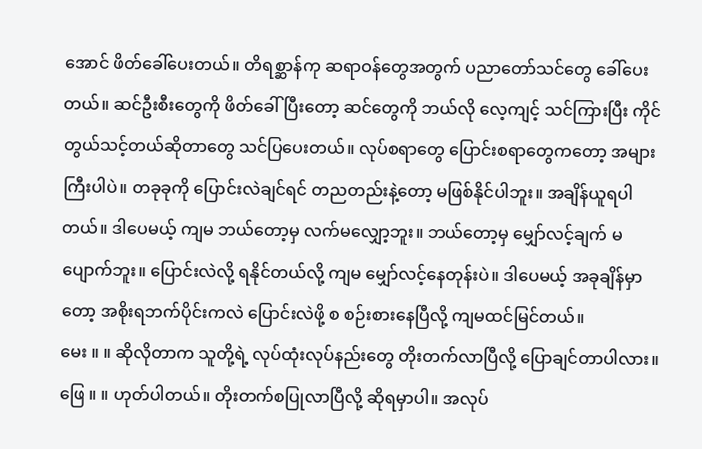အောင် ဖိတ်ခေါ်ပေးတယ်။ တိရစ္ဆာန်ကု ဆရာဝန်တွေအတွက် ပညာတော်သင်တွေ ခေါ်ပေးတယ်။ ဆင်ဦးစီးတွေကို ဖိတ်ခေါ်ပြီးတော့ ဆင်တွေကို ဘယ်လို လေ့ကျင့် သင်ကြားပြီး ကိုင်တွယ်သင့်တယ်ဆိုတာတွေ သင်ပြပေးတယ်။ လုပ်စရာတွေ ပြောင်းစရာတွေကတော့ အများကြီးပါပဲ။ တခုခုကို ပြောင်းလဲချင်ရင် တညတည်းနဲ့တော့ မဖြစ်နိုင်ပါဘူး။ အချိန်ယူရပါတယ်။ ဒါပေမယ့် ကျမ ဘယ်တော့မှ လက်မလျှော့ဘူး။ ဘယ်တော့မှ မျှော်လင့်ချက် မပျောက်ဘူး။ ပြောင်းလဲလို့ ရနိုင်တယ်လို့ ကျမ မျှော်လင့်နေတုန်းပဲ။ ဒါပေမယ့် အခုချိန်မှာတော့ အစိုးရဘက်ပိုင်းကလဲ ပြောင်းလဲဖို့ စ စဉ်းစားနေပြီလို့ ကျမထင်မြင်တယ်။
မေး ။ ။ ဆိုလိုတာက သူတို့ရဲ့ လုပ်ထုံးလုပ်နည်းတွေ တိုးတက်လာပြီလို့ ပြောချင်တာပါလား။
ဖြေ ။ ။ ဟုတ်ပါတယ်။ တိုးတက်စပြုလာပြီလို့ ဆိုရမှာပါ။ အလုပ်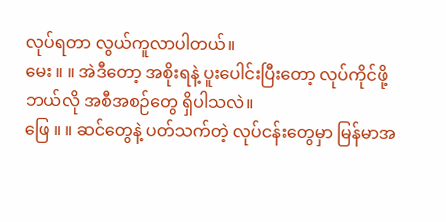လုပ်ရတာ လွယ်ကူလာပါတယ်။
မေး ။ ။ အဲဒီတော့ အစိုးရနဲ့ ပူးပေါင်းပြီးတော့ လုပ်ကိုင်ဖို့ ဘယ်လို အစီအစဉ်တွေ ရှိပါသလဲ။
ဖြေ ။ ။ ဆင်တွေနဲ့ ပတ်သက်တဲ့ လုပ်ငန်းတွေမှာ မြန်မာအ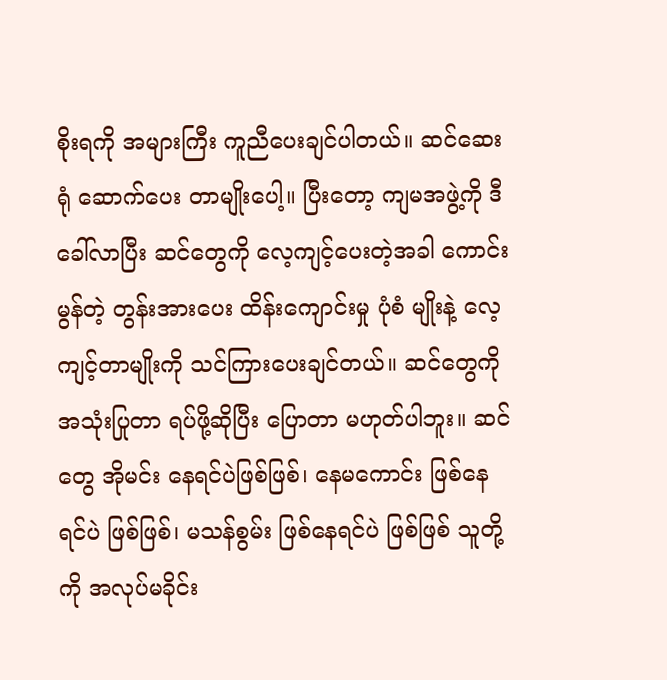စိုးရကို အများကြီး ကူညီပေးချင်ပါတယ်။ ဆင်ဆေးရုံ ဆောက်ပေး တာမျိုးပေါ့။ ပြီးတော့ ကျမအဖွဲ့ကို ဒီခေါ်လာပြီး ဆင်တွေကို လေ့ကျင့်ပေးတဲ့အခါ ကောင်းမွန်တဲ့ တွန်းအားပေး ထိန်းကျောင်းမှု ပုံစံ မျိုးနဲ့ လေ့ကျင့်တာမျိုးကို သင်ကြားပေးချင်တယ်။ ဆင်တွေကို အသုံးပြုတာ ရပ်ဖို့ဆိုပြီး ပြောတာ မဟုတ်ပါဘူး။ ဆင်တွေ အိုမင်း နေရင်ပဲဖြစ်ဖြစ်၊ နေမကောင်း ဖြစ်နေရင်ပဲ ဖြစ်ဖြစ်၊ မသန်စွမ်း ဖြစ်နေရင်ပဲ ဖြစ်ဖြစ် သူတို့ကို အလုပ်မခိုင်း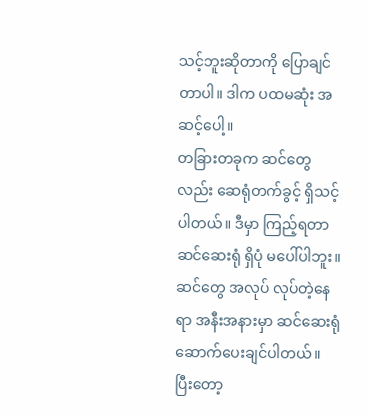သင့်ဘူးဆိုတာကို ပြောချင် တာပါ။ ဒါက ပထမဆုံး အဆင့်ပေါ့။
တခြားတခုက ဆင်တွေလည်း ဆေရုံတက်ခွင့် ရှိသင့်ပါတယ်။ ဒီမှာ ကြည့်ရတာ ဆင်ဆေးရုံ ရှိပုံ မပေါ်ပါဘူး။ ဆင်တွေ အလုပ် လုပ်တဲ့နေရာ အနီးအနားမှာ ဆင်ဆေးရုံ ဆောက်ပေးချင်ပါတယ်။ ပြီးတော့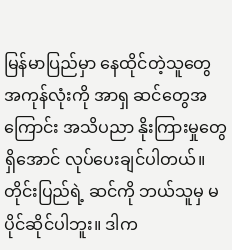မြန်မာပြည်မှာ နေထိုင်တဲ့သူတွေ အကုန်လုံးကို အာရှ ဆင်တွေအကြောင်း အသိပညာ နိုးကြားမှုတွေ ရှိအောင် လုပ်ပေးချင်ပါတယ်။ တိုင်းပြည်ရဲ့ ဆင်ကို ဘယ်သူမှ မပိုင်ဆိုင်ပါဘူး။ ဒါက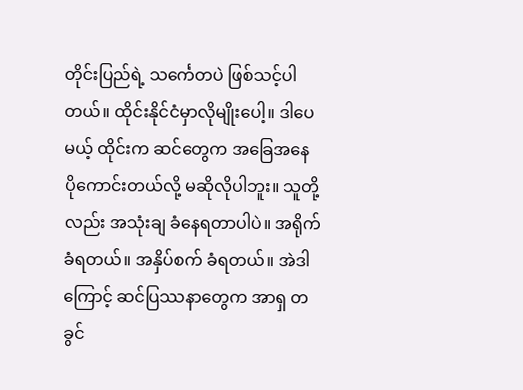တိုင်းပြည်ရဲ့ သင်္ကေတပဲ ဖြစ်သင့်ပါတယ်။ ထိုင်းနိုင်ငံမှာလိုမျိုးပေါ့။ ဒါပေမယ့် ထိုင်းက ဆင်တွေက အခြေအနေ ပိုကောင်းတယ်လို့ မဆိုလိုပါဘူး။ သူတို့လည်း အသုံးချ ခံနေရတာပါပဲ။ အရိုက်ခံရတယ်။ အနှိပ်စက် ခံရတယ်။ အဲဒါကြောင့် ဆင်ပြဿနာတွေက အာရှ တခွင်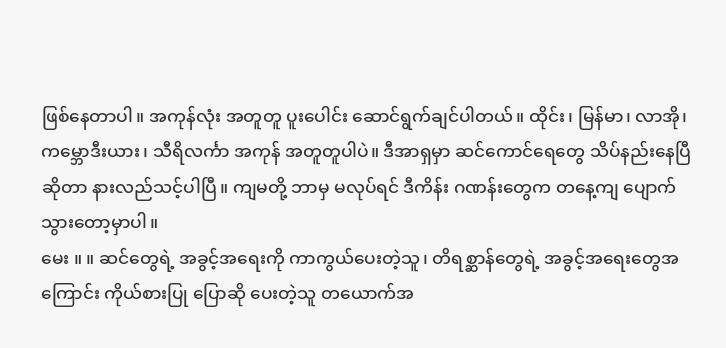ဖြစ်နေတာပါ။ အကုန်လုံး အတူတူ ပူးပေါင်း ဆောင်ရွက်ချင်ပါတယ်။ ထိုင်း၊ မြန်မာ၊ လာအို၊ ကမ္ဘောဒီးယား၊ သီရိလင်္ကာ အကုန် အတူတူပါပဲ။ ဒီအာရှမှာ ဆင်ကောင်ရေတွေ သိပ်နည်းနေပြီဆိုတာ နားလည်သင့်ပါပြီ။ ကျမတို့ ဘာမှ မလုပ်ရင် ဒီကိန်း ဂဏန်းတွေက တနေ့ကျ ပျောက်သွားတော့မှာပါ။
မေး ။ ။ ဆင်တွေရဲ့ အခွင့်အရေးကို ကာကွယ်ပေးတဲ့သူ၊ တိရစ္ဆာန်တွေရဲ့ အခွင့်အရေးတွေအကြောင်း ကိုယ်စားပြု ပြောဆို ပေးတဲ့သူ တယောက်အ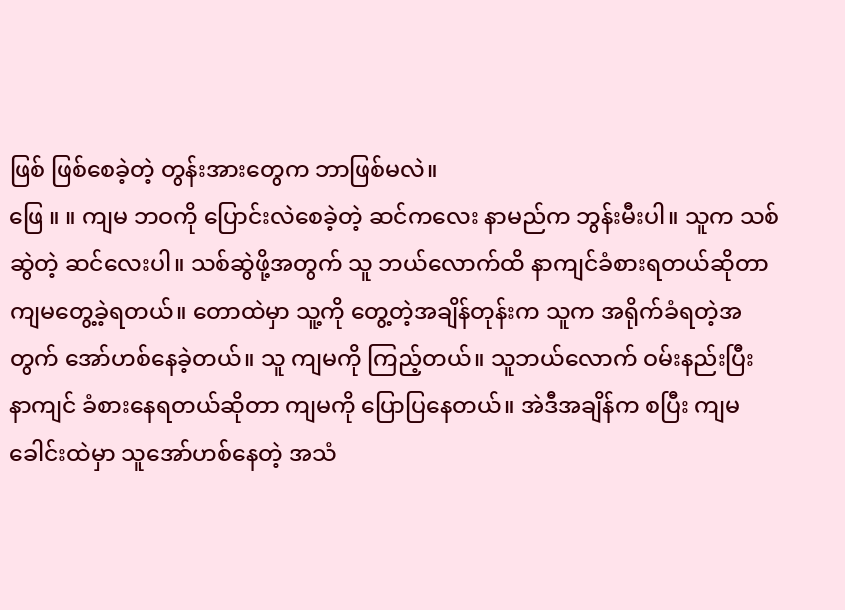ဖြစ် ဖြစ်စေခဲ့တဲ့ တွန်းအားတွေက ဘာဖြစ်မလဲ။
ဖြေ ။ ။ ကျမ ဘဝကို ပြောင်းလဲစေခဲ့တဲ့ ဆင်ကလေး နာမည်က ဘွန်းမီးပါ။ သူက သစ်ဆွဲတဲ့ ဆင်လေးပါ။ သစ်ဆွဲဖို့အတွက် သူ ဘယ်လောက်ထိ နာကျင်ခံစားရတယ်ဆိုတာ ကျမတွေ့ခဲ့ရတယ်။ တောထဲမှာ သူ့ကို တွေ့တဲ့အချိန်တုန်းက သူက အရိုက်ခံရတဲ့အတွက် အော်ဟစ်နေခဲ့တယ်။ သူ ကျမကို ကြည့်တယ်။ သူဘယ်လောက် ဝမ်းနည်းပြီး နာကျင် ခံစားနေရတယ်ဆိုတာ ကျမကို ပြောပြနေတယ်။ အဲဒီအချိန်က စပြီး ကျမခေါင်းထဲမှာ သူအော်ဟစ်နေတဲ့ အသံ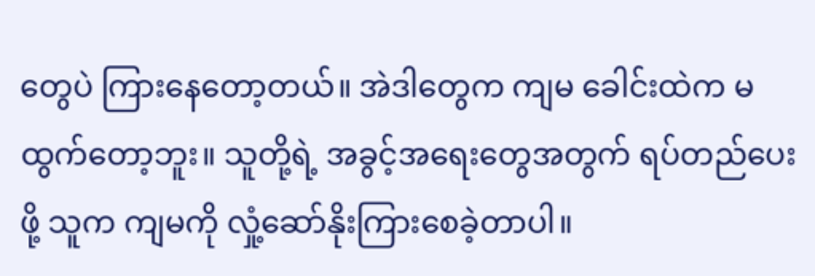တွေပဲ ကြားနေတော့တယ်။ အဲဒါတွေက ကျမ ခေါင်းထဲက မထွက်တော့ဘူး။ သူတို့ရဲ့ အခွင့်အရေးတွေအတွက် ရပ်တည်ပေးဖို့ သူက ကျမကို လှုံ့ဆော်နိုးကြားစေခဲ့တာပါ။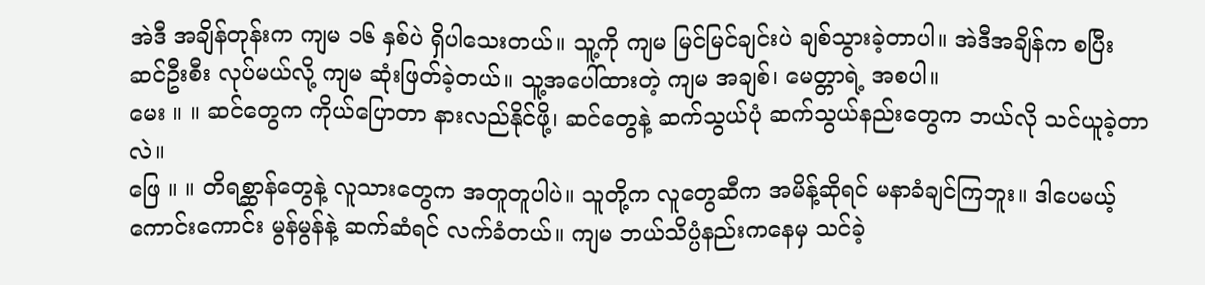အဲဒီ အချိန်တုန်းက ကျမ ၁၆ နှစ်ပဲ ရှိပါသေးတယ်။ သူ့ကို ကျမ မြင်မြင်ချင်းပဲ ချစ်သွားခဲ့တာပါ။ အဲဒီအချိန်က စပြီး ဆင်ဦးစီး လုပ်မယ်လို့ ကျမ ဆုံးဖြတ်ခဲ့တယ်။ သူ့အပေါ်ထားတဲ့ ကျမ အချစ်၊ မေတ္တာရဲ့ အစပါ။
မေး ။ ။ ဆင်တွေက ကိုယ်ပြောတာ နားလည်နိုင်ဖို့၊ ဆင်တွေနဲ့ ဆက်သွယ်ပုံ ဆက်သွယ်နည်းတွေက ဘယ်လို သင်ယူခဲ့တာလဲ။
ဖြေ ။ ။ တိရစ္ဆာန်တွေနဲ့ လူသားတွေက အတူတူပါပဲ။ သူတို့က လူတွေဆီက အမိန့်ဆိုရင် မနာခံချင်ကြဘူး။ ဒါပေမယ့် ကောင်းကောင်း မွန်မွန်နဲ့ ဆက်ဆံရင် လက်ခံတယ်။ ကျမ ဘယ်သိပ္ပံနည်းကနေမှ သင်ခဲ့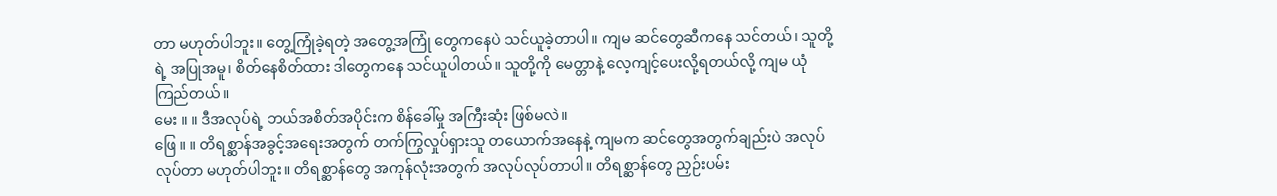တာ မဟုတ်ပါဘူး။ တွေ့ကြုံခဲ့ရတဲ့ အတွေ့အကြုံ တွေကနေပဲ သင်ယူခဲ့တာပါ။ ကျမ ဆင်တွေဆီကနေ သင်တယ်၊ သူတို့ရဲ့ အပြုအမူ၊ စိတ်နေစိတ်ထား ဒါတွေကနေ သင်ယူပါတယ်။ သူတို့ကို မေတ္တာနဲ့ လေ့ကျင့်ပေးလို့ရတယ်လို့ ကျမ ယုံကြည်တယ်။
မေး ။ ။ ဒီအလုပ်ရဲ့ ဘယ်အစိတ်အပိုင်းက စိန်ခေါ်မှု အကြီးဆုံး ဖြစ်မလဲ။
ဖြေ ။ ။ တိရစ္ဆာန်အခွင့်အရေးအတွက် တက်ကြွလှုပ်ရှားသူ တယောက်အနေနဲ့ ကျမက ဆင်တွေအတွက်ချည်းပဲ အလုပ် လုပ်တာ မဟုတ်ပါဘူး။ တိရစ္ဆာန်တွေ အကုန်လုံးအတွက် အလုပ်လုပ်တာပါ။ တိရစ္ဆာန်တွေ ညှဉ်းပမ်း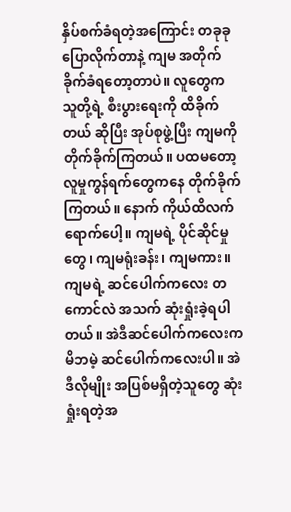နှိပ်စက်ခံရတဲ့အကြောင်း တခုခု ပြောလိုက်တာနဲ့ ကျမ အတိုက်ခိုက်ခံရတော့တာပဲ။ လူတွေက သူတို့ရဲ့ စီးပွားရေးကို ထိခိုက်တယ် ဆိုပြီး အုပ်စုဖွဲ့ပြီး ကျမကို တိုက်ခိုက်ကြတယ်။ ပထမတော့ လူမှုကွန်ရက်တွေကနေ တိုက်ခိုက်ကြတယ်။ နောက် ကိုယ်ထိလက်ရောက်ပေါ့။ ကျမရဲ့ ပိုင်ဆိုင်မှုတွေ၊ ကျမရုံးခန်း၊ ကျမကား။ ကျမရဲ့ ဆင်ပေါက်ကလေး တကောင်လဲ အသက် ဆုံးရှုံးခဲ့ရပါတယ်။ အဲဒီဆင်ပေါက်ကလေးက မိဘမဲ့ ဆင်ပေါက်ကလေးပါ။ အဲဒီလိုမျိုး အပြစ်မရှိတဲ့သူတွေ ဆုံးရှုံးရတဲ့အ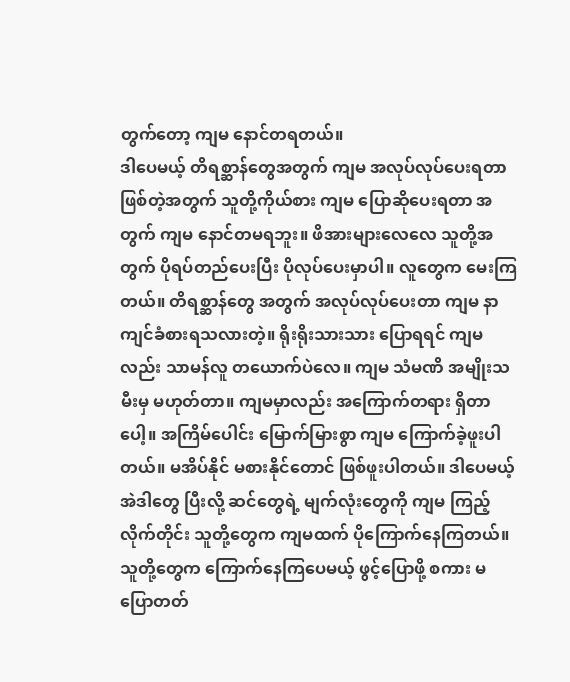တွက်တော့ ကျမ နောင်တရတယ်။
ဒါပေမယ့် တိရစ္ဆာန်တွေအတွက် ကျမ အလုပ်လုပ်ပေးရတာ ဖြစ်တဲ့အတွက် သူတို့ကိုယ်စား ကျမ ပြောဆိုပေးရတာ အတွက် ကျမ နောင်တမရဘူး။ ဖိအားများလေလေ သူတို့အတွက် ပိုရပ်တည်ပေးပြီး ပိုလုပ်ပေးမှာပါ။ လူတွေက မေးကြတယ်။ တိရစ္ဆာန်တွေ အတွက် အလုပ်လုပ်ပေးတာ ကျမ နာကျင်ခံစားရသလားတဲ့။ ရိုးရိုးသားသား ပြောရရင် ကျမလည်း သာမန်လူ တယောက်ပဲလေ။ ကျမ သံမဏိ အမျိုးသမီးမှ မဟုတ်တာ။ ကျမမှာလည်း အကြောက်တရား ရှိတာပေါ့။ အကြိမ်ပေါင်း မြောက်မြားစွာ ကျမ ကြောက်ခဲ့ဖူးပါတယ်။ မအိပ်နိုင် မစားနိုင်တောင် ဖြစ်ဖူးပါတယ်။ ဒါပေမယ့် အဲဒါတွေ ပြီးလို့ ဆင်တွေရဲ့ မျက်လုံးတွေကို ကျမ ကြည့်လိုက်တိုင်း သူတို့တွေက ကျမထက် ပိုကြောက်နေကြတယ်။ သူတို့တွေက ကြောက်နေကြပေမယ့် ဖွင့်ပြောဖို့ စကား မပြောတတ်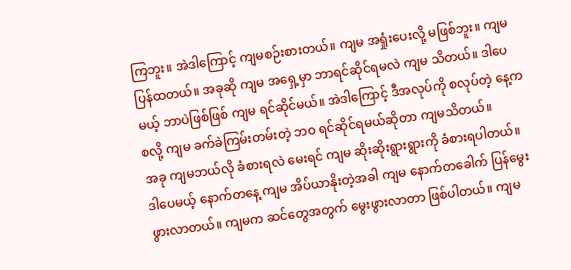ကြဘူး။ အဲဒါကြောင့် ကျမစဉ်းစားတယ်။ ကျမ အရှုံးပေးလို့ မဖြစ်ဘူး။ ကျမ ပြန်ထတယ်။ အခုဆို ကျမ အရှေ့မှာ ဘာရင်ဆိုင်ရမလဲ ကျမ သိတယ်။ ဒါပေမယ့် ဘာပဲဖြစ်ဖြစ် ကျမ ရင်ဆိုင်မယ်။ အဲဒါကြောင့် ဒီအလုပ်ကို စလုပ်တဲ့ နေ့ကစလို့ ကျမ ခက်ခဲကြမ်းတမ်းတဲ့ ဘဝ ရင်ဆိုင်ရမယ်ဆိုတာ ကျမသိတယ်။
အခု ကျမဘယ်လို ခံစားရလဲ မေးရင် ကျမ ဆိုးဆိုးရွားရွားကို ခံစားရပါတယ်။ ဒါပေမယ့် နောက်တနေ့ ကျမ အိပ်ယာနိုးတဲ့အခါ ကျမ နောက်တခေါက် ပြန်မွေးဖွားလာတယ်။ ကျမက ဆင်တွေအတွက် မွေးဖွားလာတာ ဖြစ်ပါတယ်။ ကျမ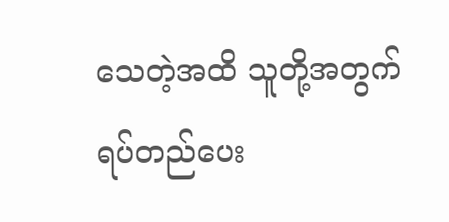သေတဲ့အထိ သူတို့အတွက် ရပ်တည်ပေး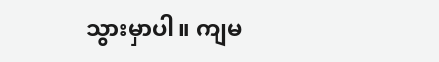သွားမှာပါ။ ကျမ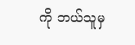ကို ဘယ်သူမှ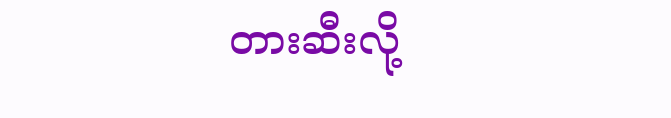တားဆီးလို့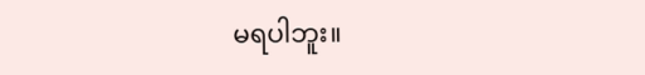မရပါဘူး။